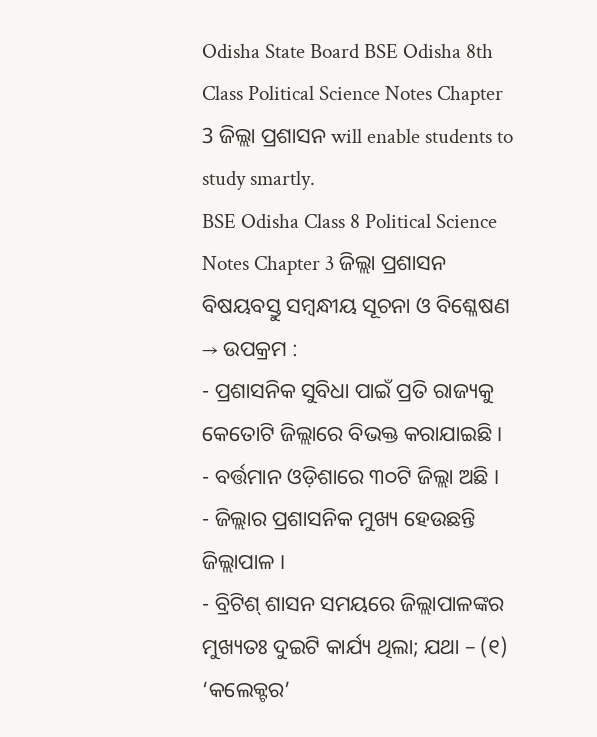Odisha State Board BSE Odisha 8th Class Political Science Notes Chapter 3 ଜିଲ୍ଲା ପ୍ରଶାସନ will enable students to study smartly.
BSE Odisha Class 8 Political Science Notes Chapter 3 ଜିଲ୍ଲା ପ୍ରଶାସନ
ବିଷୟବସ୍ତୁ ସମ୍ବନ୍ଧୀୟ ସୂଚନା ଓ ବିଶ୍ଳେଷଣ
→ ଉପକ୍ରମ :
- ପ୍ରଶାସନିକ ସୁବିଧା ପାଇଁ ପ୍ରତି ରାଜ୍ୟକୁ କେତୋଟି ଜିଲ୍ଲାରେ ବିଭକ୍ତ କରାଯାଇଛି ।
- ବର୍ତ୍ତମାନ ଓଡ଼ିଶାରେ ୩୦ଟି ଜିଲ୍ଲା ଅଛି ।
- ଜିଲ୍ଲାର ପ୍ରଶାସନିକ ମୁଖ୍ୟ ହେଉଛନ୍ତି ଜିଲ୍ଲାପାଳ ।
- ବ୍ରିଟିଶ୍ ଶାସନ ସମୟରେ ଜିଲ୍ଲାପାଳଙ୍କର ମୁଖ୍ୟତଃ ଦୁଇଟି କାର୍ଯ୍ୟ ଥିଲା; ଯଥା – (୧) ‘କଲେକ୍ଟର’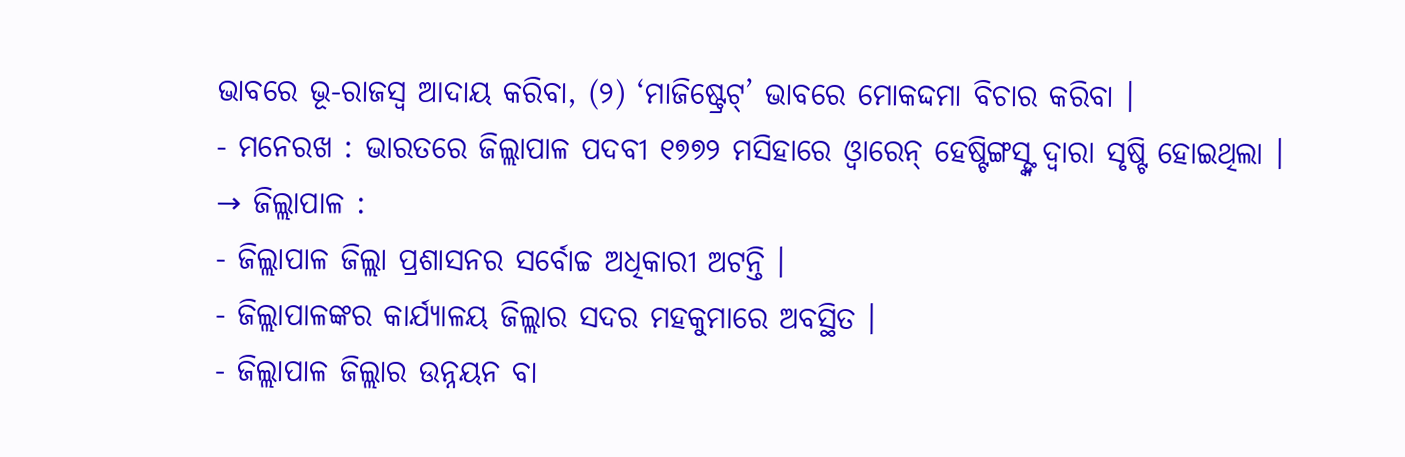ଭାବରେ ଭୂ-ରାଜସ୍ୱ ଆଦାୟ କରିବା, (୨) ‘ମାଜିଷ୍ଟ୍ରେଟ୍’ ଭାବରେ ମୋକଦ୍ଦମା ବିଚାର କରିବା ।
- ମନେରଖ : ଭାରତରେ ଜିଲ୍ଲାପାଳ ପଦବୀ ୧୭୭୨ ମସିହାରେ ଓ୍ବାରେନ୍ ହେଷ୍ଟିଙ୍ଗସ୍ଙ୍କ ଦ୍ବାରା ସୃଷ୍ଟି ହୋଇଥିଲା ।
→ ଜିଲ୍ଲାପାଳ :
- ଜିଲ୍ଲାପାଳ ଜିଲ୍ଲା ପ୍ରଶାସନର ସର୍ବୋଚ୍ଚ ଅଧିକାରୀ ଅଟନ୍ତି ।
- ଜିଲ୍ଲାପାଳଙ୍କର କାର୍ଯ୍ୟାଳୟ ଜିଲ୍ଲାର ସଦର ମହକୁମାରେ ଅବସ୍ଥିତ ।
- ଜିଲ୍ଲାପାଳ ଜିଲ୍ଲାର ଉନ୍ନୟନ ବା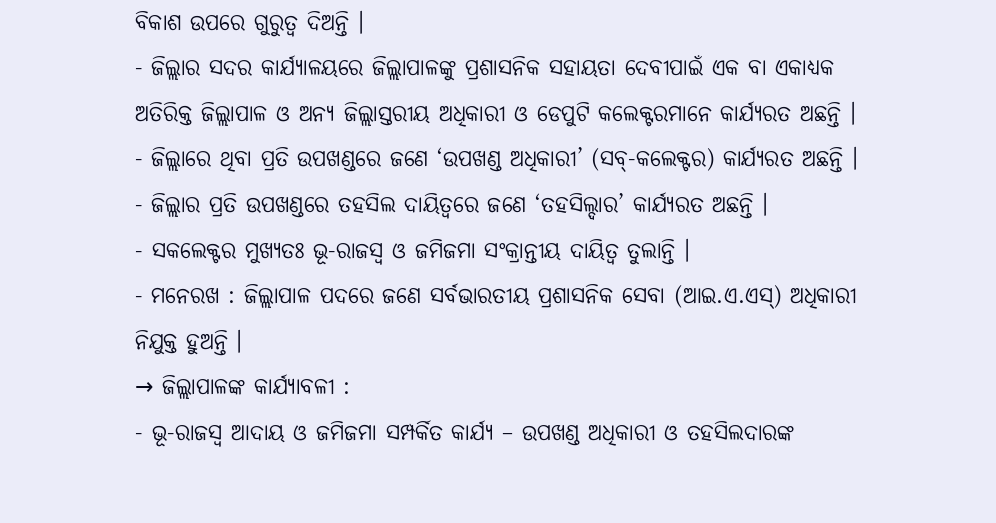ବିକାଶ ଉପରେ ଗୁରୁତ୍ୱ ଦିଅନ୍ତି ।
- ଜିଲ୍ଲାର ସଦର କାର୍ଯ୍ୟାଳୟରେ ଜିଲ୍ଲାପାଳଙ୍କୁ ପ୍ରଶାସନିକ ସହାୟତା ଦେବୀପାଇଁ ଏକ ବା ଏକାଧ୍ଯକ ଅତିରିକ୍ତ ଜିଲ୍ଲାପାଳ ଓ ଅନ୍ୟ ଜିଲ୍ଲାସ୍ତରୀୟ ଅଧିକାରୀ ଓ ଡେପୁଟି କଲେକ୍ଟରମାନେ କାର୍ଯ୍ୟରତ ଅଛନ୍ତି ।
- ଜିଲ୍ଲାରେ ଥିବା ପ୍ରତି ଉପଖଣ୍ଡରେ ଜଣେ ‘ଉପଖଣ୍ଡ ଅଧିକାରୀ’ (ସବ୍-କଲେକ୍ଟର) କାର୍ଯ୍ୟରତ ଅଛନ୍ତି ।
- ଜିଲ୍ଲାର ପ୍ରତି ଉପଖଣ୍ଡରେ ତହସିଲ ଦାୟିତ୍ବରେ ଜଣେ ‘ତହସିଲ୍ଦାର’ କାର୍ଯ୍ୟରତ ଅଛନ୍ତି ।
- ସକଲେକ୍ଟର ମୁଖ୍ୟତଃ ଭୂ-ରାଜସ୍ୱ ଓ ଜମିଜମା ସଂକ୍ରାନ୍ତୀୟ ଦାୟିତ୍ଵ ତୁଲାନ୍ତି ।
- ମନେରଖ : ଜିଲ୍ଲାପାଳ ପଦରେ ଜଣେ ସର୍ବଭାରତୀୟ ପ୍ରଶାସନିକ ସେବା (ଆଇ.ଏ.ଏସ୍) ଅଧିକାରୀ ନିଯୁକ୍ତ ହୁଅନ୍ତି ।
→ ଜିଲ୍ଲାପାଳଙ୍କ କାର୍ଯ୍ୟାବଳୀ :
- ଭୂ-ରାଜସ୍ୱ ଆଦାୟ ଓ ଜମିଜମା ସମ୍ପର୍କିତ କାର୍ଯ୍ୟ – ଉପଖଣ୍ଡ ଅଧିକାରୀ ଓ ତହସିଲଦାରଙ୍କ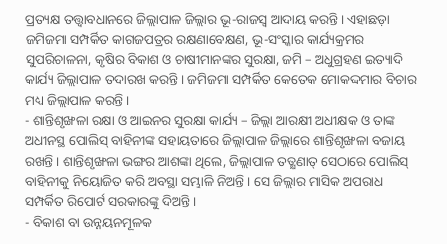ପ୍ରତ୍ୟକ୍ଷ ତତ୍ତ୍ୱାବଧାନରେ ଜିଲ୍ଲାପାଳ ଜିଲ୍ଲାର ଭୂ-ରାଜସ୍ୱ ଆଦାୟ କରନ୍ତି । ଏହାଛଡ଼ା ଜମିଜମା ସମ୍ପର୍କିତ କାଗଜପତ୍ରର ରକ୍ଷଣାବେକ୍ଷଣ, ଭୂ-ସଂସ୍କାର କାର୍ଯ୍ୟକ୍ରମର ସୁପରିଚାଳନା, କୃଷିର ବିକାଶ ଓ ଚାଷୀମାନଙ୍କର ସୁରକ୍ଷା, ଜମି – ଅଧୁଗ୍ରହଣ ଇତ୍ୟାଦି କାର୍ଯ୍ୟ ଜିଲ୍ଲାପାଳ ତଦାରଖ କରନ୍ତି । ଜମିଜମା ସମ୍ପର୍କିତ କେତେକ ମୋକଦ୍ଦମାର ବିଚାର ମଧ୍ୟ ଜିଲ୍ଲାପାଳ କରନ୍ତି ।
- ଶାନ୍ତିଶୃଙ୍ଖଳା ରକ୍ଷା ଓ ଆଇନର ସୁରକ୍ଷା କାର୍ଯ୍ୟ – ଜିଲ୍ଲା ଆରକ୍ଷୀ ଅଧୀକ୍ଷକ ଓ ତାଙ୍କ ଅଧୀନସ୍ଥ ପୋଲିସ୍ ବାହିନୀଙ୍କ ସହାୟତାରେ ଜିଲ୍ଲାପାଳ ଜିଲ୍ଲାରେ ଶାନ୍ତିଶୃଙ୍ଖଳା ବଜାୟ ରଖନ୍ତି । ଶାନ୍ତିଶୃଙ୍ଖଳା ଭଙ୍ଗର ଆଶଙ୍କା ଥିଲେ, ଜିଲ୍ଲାପାଳ ତତ୍କ୍ଷଣାତ୍ ସେଠାରେ ପୋଲିସ୍ ବାହିନୀକୁ ନିୟୋଜିତ କରି ଅବସ୍ଥା ସମ୍ଭାଳି ନିଅନ୍ତି । ସେ ଜିଲ୍ଲାର ମାସିକ ଅପରାଧ ସମ୍ପର୍କିତ ରିପୋର୍ଟ ସରକାରଙ୍କୁ ଦିଅନ୍ତି ।
- ବିକାଶ ବା ଉନ୍ନୟନମୂଳକ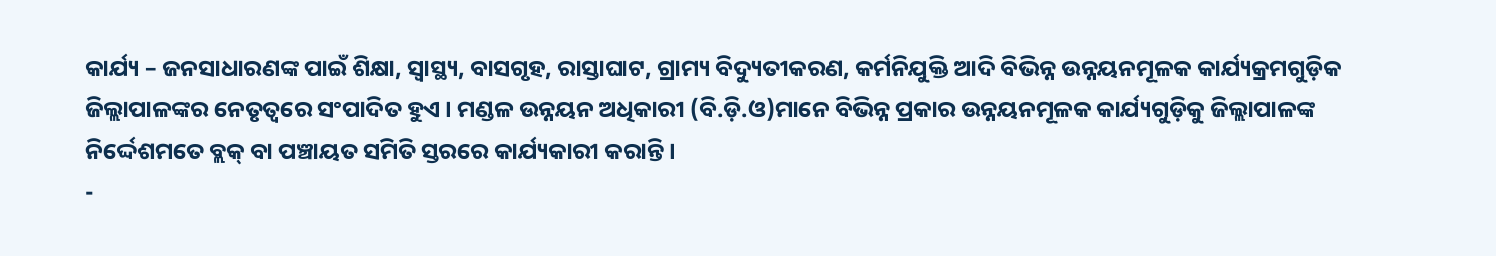କାର୍ଯ୍ୟ – ଜନସାଧାରଣଙ୍କ ପାଇଁ ଶିକ୍ଷା, ସ୍ବାସ୍ଥ୍ୟ, ବାସଗୃହ, ରାସ୍ତାଘାଟ, ଗ୍ରାମ୍ୟ ବିଦ୍ୟୁତୀକରଣ, କର୍ମନିଯୁକ୍ତି ଆଦି ବିଭିନ୍ନ ଉନ୍ନୟନମୂଳକ କାର୍ଯ୍ୟକ୍ରମଗୁଡ଼ିକ ଜିଲ୍ଲାପାଳଙ୍କର ନେତୃତ୍ବରେ ସଂପାଦିତ ହୁଏ । ମଣ୍ଡଳ ଉନ୍ନୟନ ଅଧିକାରୀ (ବି.ଡ଼ି.ଓ)ମାନେ ବିଭିନ୍ନ ପ୍ରକାର ଉନ୍ନୟନମୂଳକ କାର୍ଯ୍ୟଗୁଡ଼ିକୁ ଜିଲ୍ଲାପାଳଙ୍କ ନିର୍ଦ୍ଦେଶମତେ ବ୍ଲକ୍ ବା ପଞ୍ଚାୟତ ସମିତି ସ୍ତରରେ କାର୍ଯ୍ୟକାରୀ କରାନ୍ତି ।
-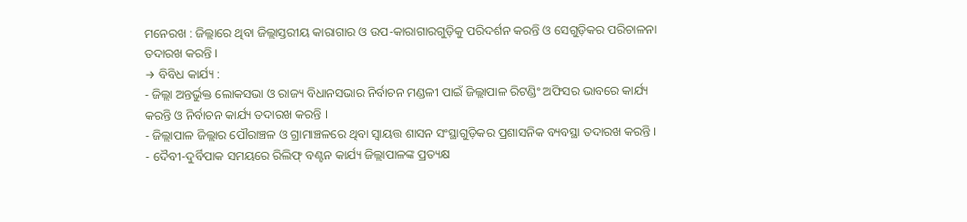ମନେରଖ : ଜିଲ୍ଲାରେ ଥିବା ଜିଲ୍ଲାସ୍ତରୀୟ କାରାଗାର ଓ ଉପ-କାରାଗାରଗୁଡ଼ିକୁ ପରିଦର୍ଶନ କରନ୍ତି ଓ ସେଗୁଡ଼ିକର ପରିଚାଳନା ତଦାରଖ କରନ୍ତି ।
→ ବିବିଧ କାର୍ଯ୍ୟ :
- ଜିଲ୍ଲା ଅନ୍ତର୍ଭୁକ୍ତ ଲୋକସଭା ଓ ରାଜ୍ୟ ବିଧାନସଭାର ନିର୍ବାଚନ ମଣ୍ଡଳୀ ପାଇଁ ଜିଲ୍ଲାପାଳ ରିଟଣ୍ଡିଂ ଅଫିସର ଭାବରେ କାର୍ଯ୍ୟ କରନ୍ତି ଓ ନିର୍ବାଚନ କାର୍ଯ୍ୟ ତଦାରଖ କରନ୍ତି ।
- ଜିଲ୍ଲାପାଳ ଜିଲ୍ଲାର ପୌରାଞ୍ଚଳ ଓ ଗ୍ରାମାଞ୍ଚଳରେ ଥିବା ସ୍ୱାୟତ୍ତ ଶାସନ ସଂସ୍ଥାଗୁଡ଼ିକର ପ୍ରଶାସନିକ ବ୍ୟବସ୍ଥା ତଦାରଖ କରନ୍ତି ।
- ଦୈବୀ-ଦୁର୍ବିପାକ ସମୟରେ ରିଲିଫ୍ ବଣ୍ଟନ କାର୍ଯ୍ୟ ଜିଲ୍ଲାପାଳଙ୍କ ପ୍ରତ୍ୟକ୍ଷ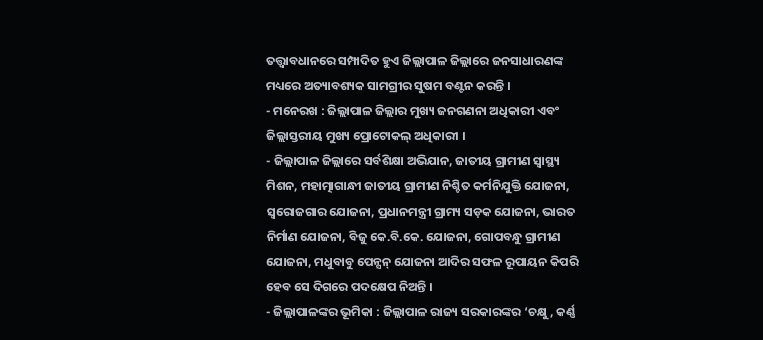ତତ୍ତ୍ୱାବଧାନରେ ସମ୍ପାଦିତ ହୁଏ ଜିଲ୍ଲାପାଳ ଜିଲ୍ଲାରେ ଜନସାଧାରଣଙ୍କ ମଧ୍ୟରେ ଅତ୍ୟାବଶ୍ୟକ ସାମଗ୍ରୀର ସୁଷମ ବଣ୍ଟନ କରନ୍ତି ।
- ମନେରଖ : ଜିଲ୍ଲାପାଳ ଜିଲ୍ଲାର ମୁଖ୍ୟ ଜନଗଣନା ଅଧିକାରୀ ଏବଂ ଜିଲ୍ଲାସ୍ତରୀୟ ମୁଖ୍ୟ ପ୍ରୋଟୋକଲ୍ ଅଧିକାରୀ ।
- ଜିଲ୍ଲାପାଳ ଜିଲ୍ଲାରେ ସର୍ବଶିକ୍ଷା ଅଭିଯାନ, ଜାତୀୟ ଗ୍ରାମୀଣ ସ୍ୱାସ୍ଥ୍ୟ ମିଶନ, ମହାତ୍ମାଗାନ୍ଧୀ ଜାତୀୟ ଗ୍ରାମୀଣ ନିଶ୍ଚିତ କର୍ମନିଯୁକ୍ତି ଯୋଜନା, ସ୍ଵରୋଜଗାର ଯୋଜନା, ପ୍ରଧାନମନ୍ତ୍ରୀ ଗ୍ରାମ୍ୟ ସଡ଼କ ଯୋଜନା, ଭାରତ ନିର୍ମାଣ ଯୋଜନା, ବିଜୁ କେ.ବି.କେ. ଯୋଜନା, ଗୋପବନ୍ଧୁ ଗ୍ରାମୀଣ ଯୋଜନା, ମଧୁବାବୁ ପେନ୍ସନ୍ ଯୋଜନା ଆଦିର ସଫଳ ରୂପାୟନ କିପରି ହେବ ସେ ଦିଗରେ ପଦକ୍ଷେପ ନିଅନ୍ତି ।
- ଜିଲ୍ଲାପାଳଙ୍କର ଭୂମିକା : ଜିଲ୍ଲାପାଳ ରାଜ୍ୟ ସରକାରଙ୍କର ‘ଚକ୍ଷୁ, କର୍ଣ୍ଣ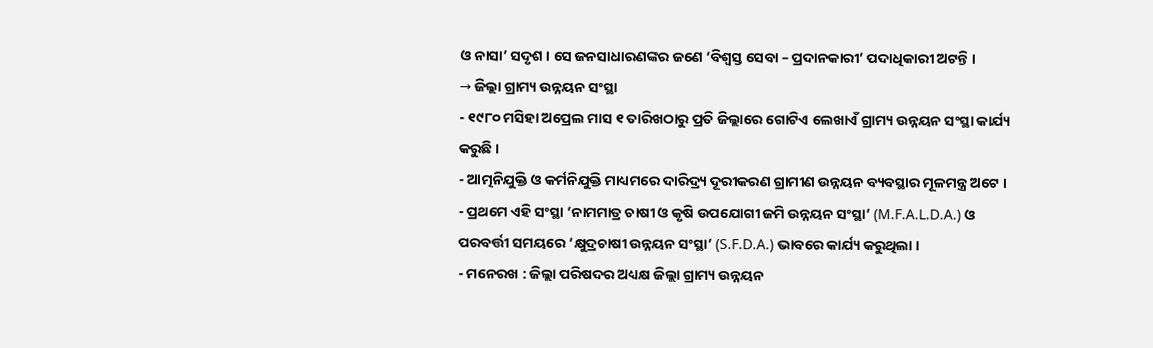ଓ ନାସା’ ସଦୃଶ । ସେ ଜନସାଧାରଣଙ୍କର ଜଣେ ‘ବିଶ୍ୱସ୍ତ ସେବା – ପ୍ରଦାନକାରୀ’ ପଦାଧିକାରୀ ଅଟନ୍ତି ।
→ ଜିଲ୍ଲା ଗ୍ରାମ୍ୟ ଉନ୍ନୟନ ସଂସ୍ଥା
- ୧୯୮୦ ମସିହା ଅପ୍ରେଲ ମାସ ୧ ତାରିଖଠାରୁ ପ୍ରତି ଜିଲ୍ଲାରେ ଗୋଟିଏ ଲେଖାଏଁ ଗ୍ରାମ୍ୟ ଉନ୍ନୟନ ସଂସ୍ଥା କାର୍ଯ୍ୟ କରୁଛି ।
- ଆତ୍ମନିଯୁକ୍ତି ଓ କର୍ମନିଯୁକ୍ତି ମାଧ୍ୟମରେ ଦାରିଦ୍ର୍ୟ ଦୂରୀକରଣ ଗ୍ରାମୀଣ ଉନ୍ନୟନ ବ୍ୟବସ୍ଥାର ମୂଳମନ୍ତ୍ର ଅଟେ ।
- ପ୍ରଥମେ ଏହି ସଂସ୍ଥା ‘ନାମମାତ୍ର ଚାଷୀ ଓ କୃଷି ଉପଯୋଗୀ ଜମି ଉନ୍ନୟନ ସଂସ୍ଥା’ (M.F.A.L.D.A.) ଓ ପରବର୍ତ୍ତୀ ସମୟରେ ‘କ୍ଷୁଦ୍ରଚାଷୀ ଉନ୍ନୟନ ସଂସ୍ଥା’ (S.F.D.A.) ଭାବରେ କାର୍ଯ୍ୟ କରୁଥିଲା ।
- ମନେରଖ : ଜିଲ୍ଲା ପରିଷଦର ଅଧ୍ୟକ୍ଷ ଜିଲ୍ଲା ଗ୍ରାମ୍ୟ ଉନ୍ନୟନ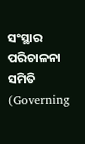ସଂସ୍ଥାର ପରିଚାଳନା ସମିତି (Governing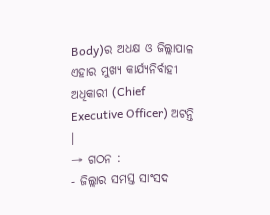Body)ର ଅଧକ୍ଷ ଓ ଜିଲ୍ଲାପାଳ ଏହାର ମୁଖ୍ୟ କାର୍ଯ୍ୟନିର୍ବାହୀ ଅଧିକାରୀ (Chief Executive Officer) ଅଟନ୍ତି ।
→ ଗଠନ :
- ଜିଲ୍ଲାର ସମସ୍ତ ସାଂସଦ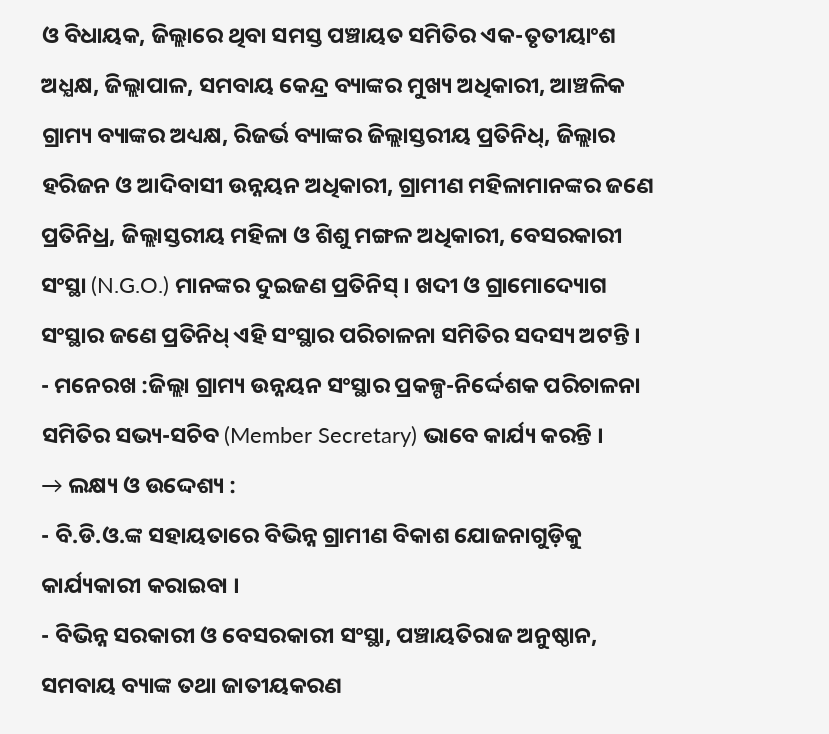ଓ ବିଧାୟକ, ଜିଲ୍ଲାରେ ଥିବା ସମସ୍ତ ପଞ୍ଚାୟତ ସମିତିର ଏକ-ତୃତୀୟାଂଶ ଅଧ୍ଯକ୍ଷ, ଜିଲ୍ଲାପାଳ, ସମବାୟ କେନ୍ଦ୍ର ବ୍ୟାଙ୍କର ମୁଖ୍ୟ ଅଧିକାରୀ, ଆଞ୍ଚଳିକ ଗ୍ରାମ୍ୟ ବ୍ୟାଙ୍କର ଅଧ୍ୟକ୍ଷ, ରିଜର୍ଭ ବ୍ୟାଙ୍କର ଜିଲ୍ଲାସ୍ତରୀୟ ପ୍ରତିନିଧ୍, ଜିଲ୍ଲାର ହରିଜନ ଓ ଆଦିବାସୀ ଉନ୍ନୟନ ଅଧିକାରୀ, ଗ୍ରାମୀଣ ମହିଳାମାନଙ୍କର ଜଣେ ପ୍ରତିନିଧ୍ର, ଜିଲ୍ଲାସ୍ତରୀୟ ମହିଳା ଓ ଶିଶୁ ମଙ୍ଗଳ ଅଧିକାରୀ, ବେସରକାରୀ ସଂସ୍ଥା (N.G.O.) ମାନଙ୍କର ଦୁଇଜଣ ପ୍ରତିନିସ୍ । ଖଦୀ ଓ ଗ୍ରାମୋଦ୍ୟୋଗ ସଂସ୍ଥାର ଜଣେ ପ୍ରତିନିଧ୍ ଏହି ସଂସ୍ଥାର ପରିଚାଳନା ସମିତିର ସଦସ୍ୟ ଅଟନ୍ତି ।
- ମନେରଖ :ଜିଲ୍ଲା ଗ୍ରାମ୍ୟ ଉନ୍ନୟନ ସଂସ୍ଥାର ପ୍ରକଳ୍ପ-ନିର୍ଦ୍ଦେଶକ ପରିଚାଳନା ସମିତିର ସଭ୍ୟ-ସଚିବ (Member Secretary) ଭାବେ କାର୍ଯ୍ୟ କରନ୍ତି ।
→ ଲକ୍ଷ୍ୟ ଓ ଉଦ୍ଦେଶ୍ୟ :
- ବି.ଡି.ଓ.ଙ୍କ ସହାୟତାରେ ବିଭିନ୍ନ ଗ୍ରାମୀଣ ବିକାଶ ଯୋଜନାଗୁଡ଼ିକୁ କାର୍ଯ୍ୟକାରୀ କରାଇବା ।
- ବିଭିନ୍ନ ସରକାରୀ ଓ ବେସରକାରୀ ସଂସ୍ଥା, ପଞ୍ଚାୟତିରାଜ ଅନୁଷ୍ଠାନ, ସମବାୟ ବ୍ୟାଙ୍କ ତଥା ଜାତୀୟକରଣ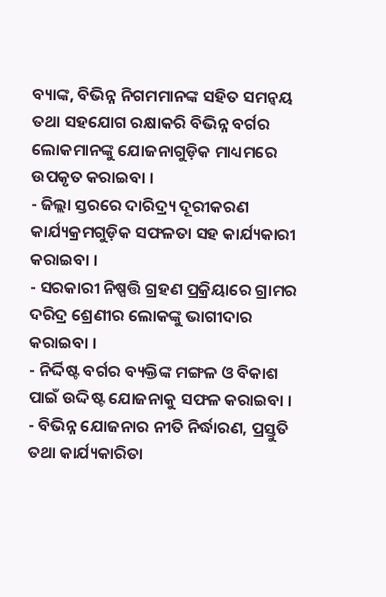ବ୍ୟାଙ୍କ, ବିଭିନ୍ନ ନିଗମମାନଙ୍କ ସହିତ ସମନ୍ଵୟ ତଥା ସହଯୋଗ ରକ୍ଷାକରି ବିଭିନ୍ନ ବର୍ଗର ଲୋକମାନଙ୍କୁ ଯୋଜନାଗୁଡ଼ିକ ମାଧ୍ୟମରେ ଉପକୃତ କରାଇବା ।
- ଜିଲ୍ଲା ସ୍ତରରେ ଦାରିଦ୍ର୍ୟ ଦୂରୀକରଣ କାର୍ଯ୍ୟକ୍ରମଗୁଡ଼ିକ ସଫଳତା ସହ କାର୍ଯ୍ୟକାରୀ କରାଇବା ।
- ସରକାରୀ ନିଷ୍ପତ୍ତି ଗ୍ରହଣ ପ୍ରକ୍ରିୟାରେ ଗ୍ରାମର ଦରିଦ୍ର ଶ୍ରେଣୀର ଲୋକଙ୍କୁ ଭାଗୀଦାର କରାଇବା ।
- ନିର୍ଦ୍ଦିଷ୍ଟ ବର୍ଗର ବ୍ୟକ୍ତିଙ୍କ ମଙ୍ଗଳ ଓ ବିକାଶ ପାଇଁ ଉଦ୍ଦିଷ୍ଟ ଯୋଜନାକୁ ସଫଳ କରାଇବା ।
- ବିଭିନ୍ନ ଯୋଜନାର ନୀତି ନିର୍ଦ୍ଧାରଣ, ପ୍ରସ୍ତୁତି ତଥା କାର୍ଯ୍ୟକାରିତା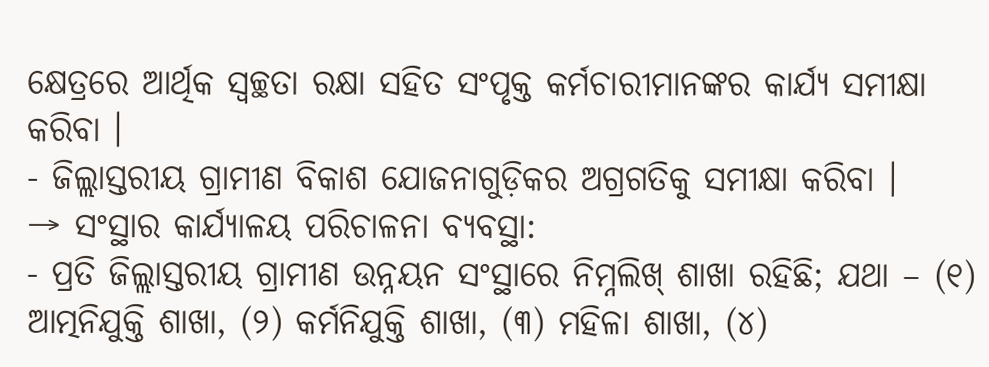କ୍ଷେତ୍ରରେ ଆର୍ଥିକ ସ୍ବଚ୍ଛତା ରକ୍ଷା ସହିତ ସଂପୃକ୍ତ କର୍ମଚାରୀମାନଙ୍କର କାର୍ଯ୍ୟ ସମୀକ୍ଷା କରିବା ।
- ଜିଲ୍ଲାସ୍ତରୀୟ ଗ୍ରାମୀଣ ବିକାଶ ଯୋଜନାଗୁଡ଼ିକର ଅଗ୍ରଗତିକୁ ସମୀକ୍ଷା କରିବା ।
→ ସଂସ୍ଥାର କାର୍ଯ୍ୟାଳୟ ପରିଚାଳନା ବ୍ୟବସ୍ଥା:
- ପ୍ରତି ଜିଲ୍ଲାସ୍ତରୀୟ ଗ୍ରାମୀଣ ଉନ୍ନୟନ ସଂସ୍ଥାରେ ନିମ୍ନଲିଖ୍ ଶାଖା ରହିଛି; ଯଥା – (୧) ଆତ୍ମନିଯୁକ୍ତି ଶାଖା, (୨) କର୍ମନିଯୁକ୍ତି ଶାଖା, (୩) ମହିଳା ଶାଖା, (୪)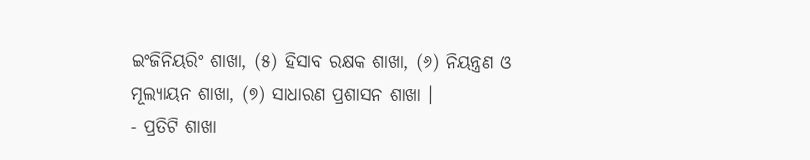ଇଂଜିନିୟରିଂ ଶାଖା, (୫) ହିସାବ ରକ୍ଷକ ଶାଖା, (୬) ନିୟନ୍ତ୍ରଣ ଓ ମୂଲ୍ୟାୟନ ଶାଖା, (୭) ସାଧାରଣ ପ୍ରଶାସନ ଶାଖା ।
- ପ୍ରତିଟି ଶାଖା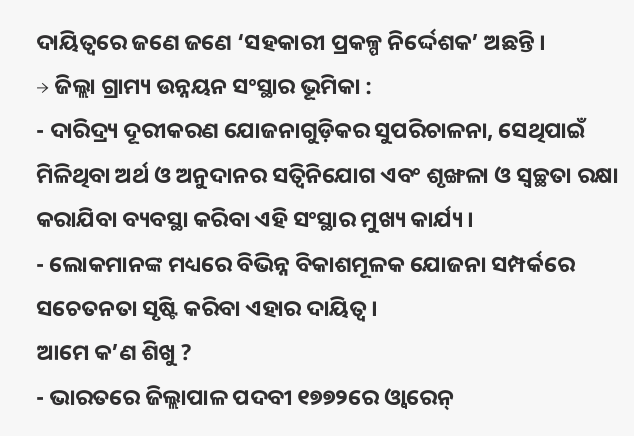ଦାୟିତ୍ଵରେ ଜଣେ ଜଣେ ‘ସହକାରୀ ପ୍ରକଳ୍ପ ନିର୍ଦ୍ଦେଶକ’ ଅଛନ୍ତି ।
→ ଜିଲ୍ଲା ଗ୍ରାମ୍ୟ ଉନ୍ନୟନ ସଂସ୍ଥାର ଭୂମିକା :
- ଦାରିଦ୍ର୍ୟ ଦୂରୀକରଣ ଯୋଜନାଗୁଡ଼ିକର ସୁପରିଚାଳନା, ସେଥିପାଇଁ ମିଳିଥିବା ଅର୍ଥ ଓ ଅନୁଦାନର ସତ୍ବିନିଯୋଗ ଏବଂ ଶୃଙ୍ଖଳା ଓ ସ୍ଵଚ୍ଛତା ରକ୍ଷା କରାଯିବା ବ୍ୟବସ୍ଥା କରିବା ଏହି ସଂସ୍ଥାର ମୁଖ୍ୟ କାର୍ଯ୍ୟ ।
- ଲୋକମାନଙ୍କ ମଧ୍ୟରେ ବିଭିନ୍ନ ବିକାଶମୂଳକ ଯୋଜନା ସମ୍ପର୍କରେ ସଚେତନତା ସୃଷ୍ଟି କରିବା ଏହାର ଦାୟିତ୍ଵ ।
ଆମେ କ’ଣ ଶିଖୁ ?
- ଭାରତରେ ଜିଲ୍ଲାପାଳ ପଦବୀ ୧୭୭୨ରେ ଓ୍ବାରେନ୍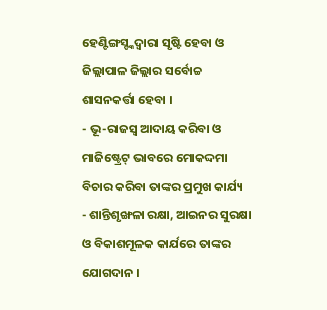ହେଣ୍ଟିଙ୍ଗସ୍ଙ୍କଦ୍ଵାରା ସୃଷ୍ଟି ହେବା ଓ ଜିଲ୍ଲାପାଳ ଜିଲ୍ଲାର ସର୍ବୋଚ୍ଚ ଶାସନକର୍ତ୍ତା ହେବା ।
- ଭୂ-ରାଜସ୍ବ ଆଦାୟ କରିବା ଓ ମାଜିଷ୍ଟ୍ରେଟ୍ ଭାବରେ ମୋକଦ୍ଦମା ବିଚାର କରିବା ତାଙ୍କର ପ୍ରମୁଖ କାର୍ଯ୍ୟ
- ଶାନ୍ତିଶୃଙ୍ଖଳା ରକ୍ଷା, ଆଇନର ସୁରକ୍ଷା ଓ ବିକାଶମୂଳକ କାର୍ଯରେ ତାଙ୍କର ଯୋଗଦାନ ।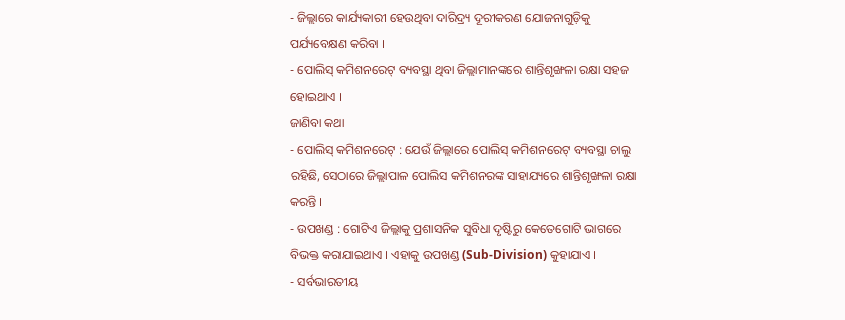- ଜିଲ୍ଲାରେ କାର୍ଯ୍ୟକାରୀ ହେଉଥିବା ଦାରିଦ୍ର୍ୟ ଦୂରୀକରଣ ଯୋଜନାଗୁଡ଼ିକୁ ପର୍ଯ୍ୟବେକ୍ଷଣ କରିବା ।
- ପୋଲିସ୍ କମିଶନରେଟ୍ ବ୍ୟବସ୍ଥା ଥିବା ଜିଲ୍ଲାମାନଙ୍କରେ ଶାନ୍ତିଶୃଙ୍ଖଳା ରକ୍ଷା ସହଜ ହୋଇଥାଏ ।
ଜାଣିବା କଥା
- ପୋଲିସ୍ କମିଶନରେଟ୍ : ଯେଉଁ ଜିଲ୍ଲାରେ ପୋଲିସ୍ କମିଶନରେଟ୍ ବ୍ୟବସ୍ଥା ଚାଲୁ ରହିଛି, ସେଠାରେ ଜିଲ୍ଲାପାଳ ପୋଲିସ କମିଶନରଙ୍କ ସାହାଯ୍ୟରେ ଶାନ୍ତିଶୃଙ୍ଖଳା ରକ୍ଷା କରନ୍ତି ।
- ଉପଖଣ୍ଡ : ଗୋଟିଏ ଜିଲ୍ଲାକୁ ପ୍ରଶାସନିକ ସୁବିଧା ଦୃଷ୍ଟିରୁ କେତେଗୋଟି ଭାଗରେ ବିଭକ୍ତ କରାଯାଇଥାଏ । ଏହାକୁ ଉପଖଣ୍ଡ (Sub-Division) କୁହାଯାଏ ।
- ସର୍ବଭାରତୀୟ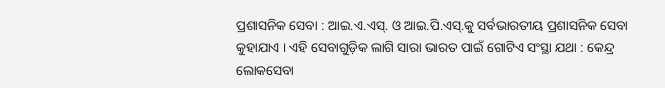ପ୍ରଶାସନିକ ସେବା : ଆଇ.ଏ.ଏସ୍. ଓ ଆଇ.ପି.ଏସ୍.କୁ ସର୍ବଭାରତୀୟ ପ୍ରଶାସନିକ ସେବା କୁହାଯାଏ । ଏହି ସେବାଗୁଡ଼ିକ ଲାଗି ସାରା ଭାରତ ପାଇଁ ଗୋଟିଏ ସଂସ୍ଥା ଯଥା : କେନ୍ଦ୍ର ଲୋକସେବା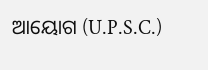ଆୟୋଗ (U.P.S.C.)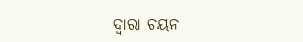ଦ୍ଵାରା ଚୟନ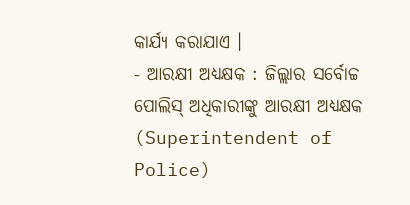କାର୍ଯ୍ୟ କରାଯାଏ ।
- ଆରକ୍ଷୀ ଅଧ୍ୟକ୍ଷକ : ଜିଲ୍ଲାର ସର୍ବୋଚ୍ଚ ପୋଲିସ୍ ଅଧିକାରୀଙ୍କୁ ଆରକ୍ଷୀ ଅଧ୍ୟକ୍ଷକ (Superintendent of Police)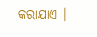କରାଯାଏ ।